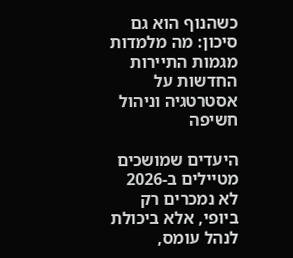כשהנוף הוא גם סיכון: מה מלמדות מגמות התיירות החדשות על אסטרטגיה וניהול חשיפה

היעדים שמושכים מטיילים ב-2026 לא נמכרים רק ביופי, אלא ביכולת לנהל עומס,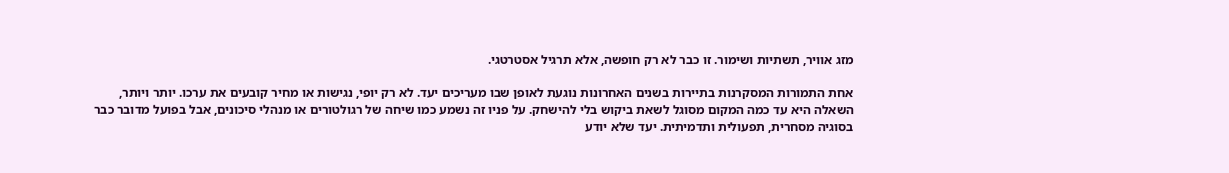מזג אוויר, תשתיות ושימור. זו כבר לא רק חופשה, אלא תרגיל אסטרטגי.

אחת התמורות המסקרנות בתיירות בשנים האחרונות נוגעת לאופן שבו מעריכים יעד. לא רק יופי, נגישות או מחיר קובעים את ערכו. יותר ויותר, השאלה היא עד כמה המקום מסוגל לשאת ביקוש בלי להישחק. על פניו זה נשמע כמו שיחה של רגולטורים או מנהלי סיכונים, אבל בפועל מדובר כבר בסוגיה מסחרית, תפעולית ותדמיתית. יעד שלא יודע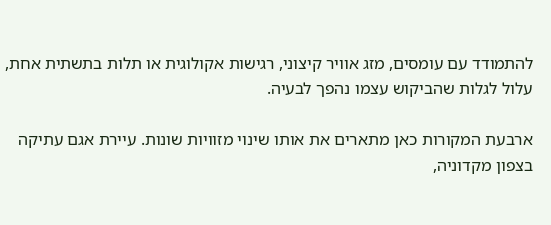להתמודד עם עומסים, מזג אוויר קיצוני, רגישות אקולוגית או תלות בתשתית אחת, עלול לגלות שהביקוש עצמו נהפך לבעיה.

ארבעת המקורות כאן מתארים את אותו שינוי מזוויות שונות. עיירת אגם עתיקה בצפון מקדוניה,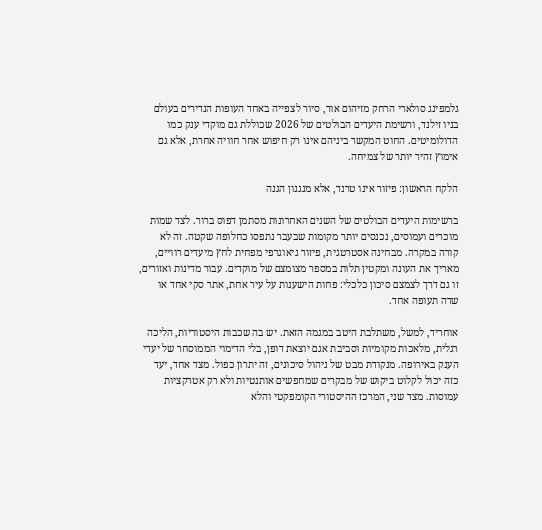גלמפינג סולארי הרחק מזיהום אור, סיור לצפייה באחד העופות הנדירים בעולם בניו זילנד, ורשימת היעדים הבולטים של 2026 שכוללת גם מוקדי ענק כמו הדולומיטים. החוט המקשר ביניהם אינו רק חיפוש אחר חוויה אחרת, אלא גם אימוץ זהיר יותר של צמיחה.

הלקח הראשון: פיזור אינו טרנד, אלא מנגנון הגנה

ברשימות היעדים הבולטים של השנים האחרונות מסתמן דפוס ברור. לצד שמות מוכרים ועמוסים, נכנסים יותר מקומות שבעבר נתפסו כחלופה שקטה. זה לא קורה במקרה. מבחינה אסטרטגית, פיזור גיאוגרפי מפחית לחץ מיעדים רוויים, מאריך את העונה ומקטין תלות במספר מצומצם של מוקדים. עבור מדינות ואזורים, זו גם דרך לצמצם סיכון כלכלי: פחות הישענות על עיר אחת, אתר סקי אחד או שדה תעופה אחד.

אוחריד, למשל, משתלבת היטב במגמה הזאת. יש בה שכבות היסטוריות, הליכה רגלית, מלאכות מקומיות וסביבת אגם יוצאת דופן, בלי הדימוי הממוסחר של יעדי הענק באירופה. מנקודת מבט של ניהול סיכונים, זה יתרון כפול. מצד אחד, יעד כזה יכול לקלוט ביקוש של מבקרים שמחפשים אותנטיות ולא רק אטרקציות עמוסות. מצד שני, המרכז ההיסטורי הקומפקטי והלא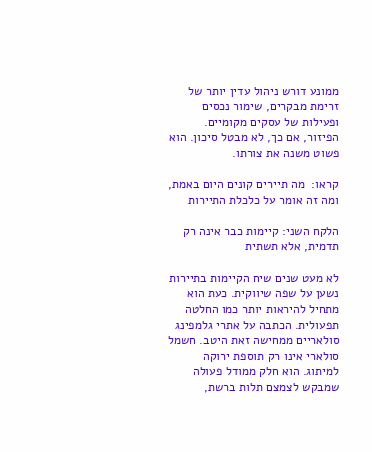ממונע דורש ניהול עדין יותר של זרימת מבקרים, שימור נכסים ופעילות של עסקים מקומיים. הפיזור, אם כך, לא מבטל סיכון. הוא פשוט משנה את צורתו.

קראו:  מה תיירים קונים היום באמת, ומה זה אומר על כלכלת התיירות

הלקח השני: קיימות כבר אינה רק תדמית, אלא תשתית

לא מעט שנים שיח הקיימות בתיירות נשען על שפה שיווקית. כעת הוא מתחיל להיראות יותר כמו החלטה תפעולית. הכתבה על אתרי גלמפינג סולאריים ממחישה זאת היטב. חשמל סולארי אינו רק תוספת ירוקה למיתוג. הוא חלק ממודל פעולה שמבקש לצמצם תלות ברשת,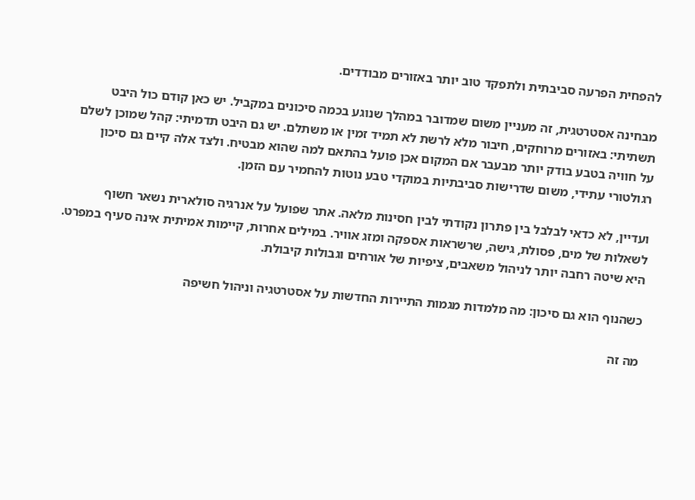להפחית הפרעה סביבתית ולתפקד טוב יותר באזורים מבודדים.

מבחינה אסטרטגית, זה מעניין משום שמדובר במהלך שנוגע בכמה סיכונים במקביל. יש כאן קודם כול היבט תשתיתי: באזורים מרוחקים, חיבור מלא לרשת לא תמיד זמין או משתלם. יש גם היבט תדמיתי: קהל שמוכן לשלם על חוויה בטבע בודק יותר מבעבר אם המקום אכן פועל בהתאם למה שהוא מבטיח. ולצד אלה קיים גם סיכון רגולטורי עתידי, משום שדרישות סביבתיות במוקדי טבע נוטות להחמיר עם הזמן.

ועדיין, לא כדאי לבלבל בין פתרון נקודתי לבין חסינות מלאה. אתר שפועל על אנרגיה סולארית נשאר חשוף לשאלות של מים, פסולת, גישה, שרשראות אספקה ומזג אוויר. במילים אחרות, קיימות אמיתית אינה סעיף במפרט. היא שיטה רחבה יותר לניהול משאבים, ציפיות של אורחים וגבולות קיבולת.

כשהנוף הוא גם סיכון: מה מלמדות מגמות התיירות החדשות על אסטרטגיה וניהול חשיפה

מה זה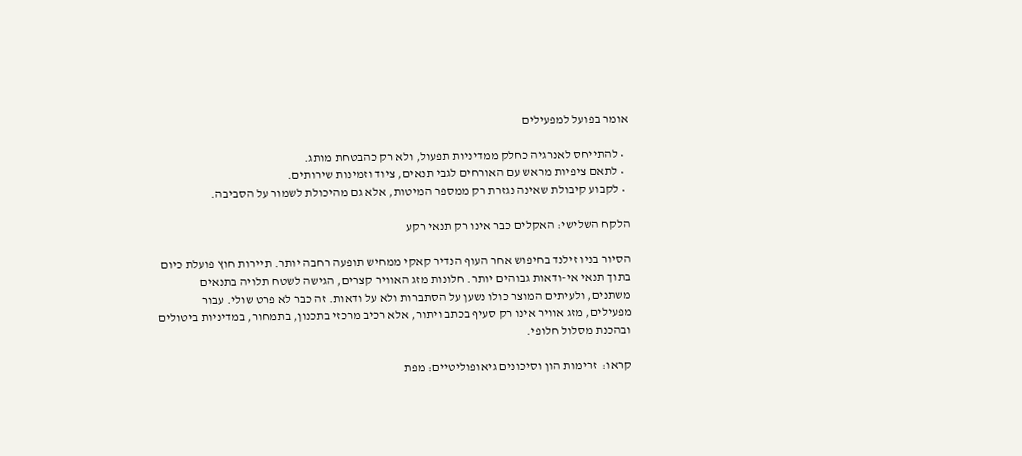אומר בפועל למפעילים

  • להתייחס לאנרגיה כחלק ממדיניות תפעול, ולא רק כהבטחת מותג.
  • לתאם ציפיות מראש עם האורחים לגבי תנאים, ציוד וזמינות שירותים.
  • לקבוע קיבולת שאינה נגזרת רק ממספר המיטות, אלא גם מהיכולת לשמור על הסביבה.

הלקח השלישי: האקלים כבר אינו רק תנאי רקע

הסיור בניו זילנד בחיפוש אחר העוף הנדיר קאקי ממחיש תופעה רחבה יותר. תיירות חוץ פועלת כיום בתוך תנאי אי-ודאות גבוהים יותר. חלונות מזג האוויר קצרים, הגישה לשטח תלויה בתנאים משתנים, ולעיתים המוצר כולו נשען על הסתברות ולא על ודאות. זה כבר לא פרט שולי. עבור מפעילים, מזג אוויר אינו רק סעיף בכתב ויתור, אלא רכיב מרכזי בתכנון, בתמחור, במדיניות ביטולים ובהכנת מסלול חלופי.

קראו:  זרימות הון וסיכונים גיאופוליטיים: מפת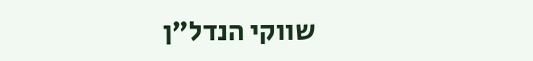שווקי הנדל״ן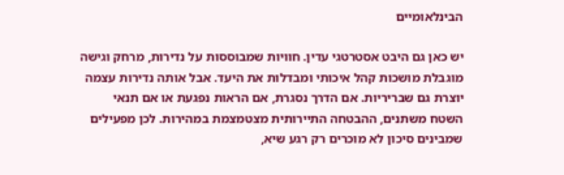הבינלאומיים

יש כאן גם היבט אסטרטגי עדין. חוויות שמבוססות על נדירות, מרחק וגישה מוגבלת מושכות קהל איכותי ומבדלות את היעד. אבל אותה נדירות עצמה יוצרת גם שבריריות. אם הדרך נסגרת, אם הראות נפגעת או אם תנאי השטח משתנים, ההבטחה התיירותית מצטמצמת במהירות. לכן מפעילים שמבינים סיכון לא מוכרים רק רגע שיא,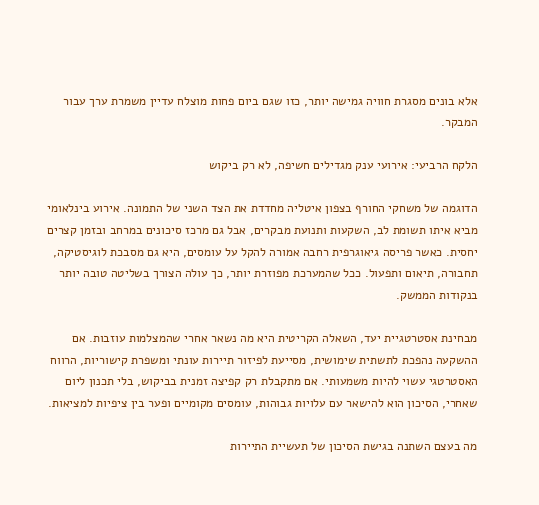אלא בונים מסגרת חוויה גמישה יותר, כזו שגם ביום פחות מוצלח עדיין משמרת ערך עבור המבקר.

הלקח הרביעי: אירועי ענק מגדילים חשיפה, לא רק ביקוש

הדוגמה של משחקי החורף בצפון איטליה מחדדת את הצד השני של התמונה. אירוע בינלאומי מביא איתו תשומת לב, השקעות ותנועת מבקרים, אבל גם מרכז סיכונים במרחב ובזמן קצרים יחסית. כאשר פריסה גיאוגרפית רחבה אמורה להקל על עומסים, היא גם מסבכת לוגיסטיקה, תחבורה, תיאום ותפעול. ככל שהמערכת מפוזרת יותר, כך עולה הצורך בשליטה טובה יותר בנקודות הממשק.

מבחינת אסטרטגיית יעד, השאלה הקריטית היא מה נשאר אחרי שהמצלמות עוזבות. אם ההשקעה נהפכת לתשתית שימושית, מסייעת לפיזור תיירות עונתי ומשפרת קישוריות, הרווח האסטרטגי עשוי להיות משמעותי. אם מתקבלת רק קפיצה זמנית בביקוש, בלי תכנון ליום שאחרי, הסיכון הוא להישאר עם עלויות גבוהות, עומסים מקומיים ופער בין ציפיות למציאות.

מה בעצם השתנה בגישת הסיכון של תעשיית התיירות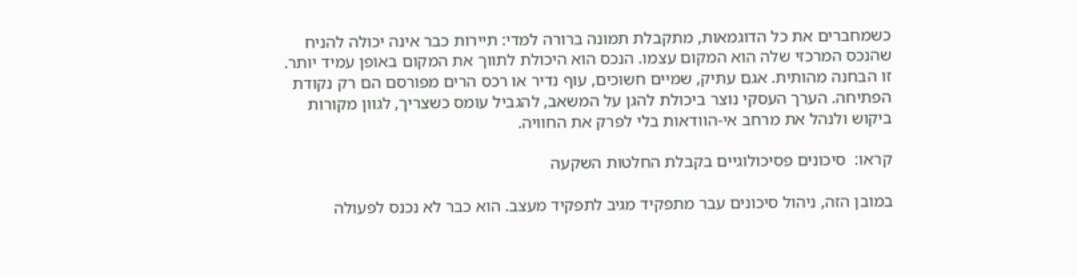כשמחברים את כל הדוגמאות, מתקבלת תמונה ברורה למדי: תיירות כבר אינה יכולה להניח שהנכס המרכזי שלה הוא המקום עצמו. הנכס הוא היכולת לתווך את המקום באופן עמיד יותר. זו הבחנה מהותית. אגם עתיק, שמיים חשוכים, עוף נדיר או רכס הרים מפורסם הם רק נקודת הפתיחה. הערך העסקי נוצר ביכולת להגן על המשאב, להגביל עומס כשצריך, לגוון מקורות ביקוש ולנהל את מרחב אי-הוודאות בלי לפרק את החוויה.

קראו:  סיכונים פסיכולוגיים בקבלת החלטות השקעה

במובן הזה, ניהול סיכונים עבר מתפקיד מגיב לתפקיד מעצב. הוא כבר לא נכנס לפעולה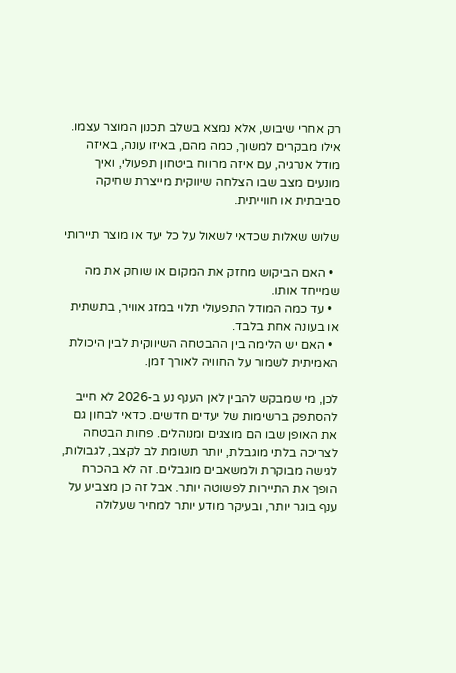רק אחרי שיבוש, אלא נמצא בשלב תכנון המוצר עצמו. אילו מבקרים למשוך, כמה מהם, באיזו עונה, באיזה מודל אנרגיה, עם איזה מרווח ביטחון תפעולי, ואיך מונעים מצב שבו הצלחה שיווקית מייצרת שחיקה סביבתית או חווייתית.

שלוש שאלות שכדאי לשאול על כל יעד או מוצר תיירותי

  • האם הביקוש מחזק את המקום או שוחק את מה שמייחד אותו.
  • עד כמה המודל התפעולי תלוי במזג אוויר, בתשתית או בעונה אחת בלבד.
  • האם יש הלימה בין ההבטחה השיווקית לבין היכולת האמיתית לשמור על החוויה לאורך זמן.

לכן, מי שמבקש להבין לאן הענף נע ב-2026 לא חייב להסתפק ברשימות של יעדים חדשים. כדאי לבחון גם את האופן שבו הם מוצגים ומנוהלים. פחות הבטחה לצריכה בלתי מוגבלת, יותר תשומת לב לקצב, לגבולות, לגישה מבוקרת ולמשאבים מוגבלים. זה לא בהכרח הופך את התיירות לפשוטה יותר. אבל זה כן מצביע על ענף בוגר יותר, ובעיקר מודע יותר למחיר שעלולה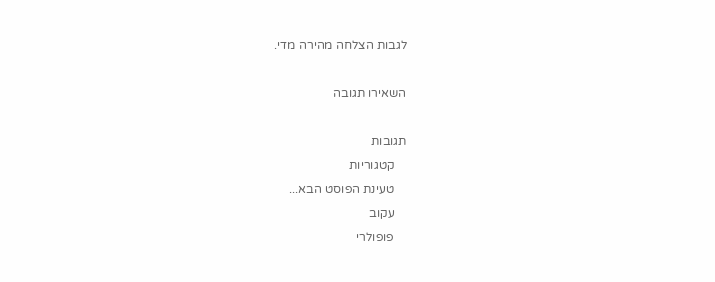לגבות הצלחה מהירה מדי.

השאירו תגובה

תגובות
    קטגוריות
    טעינת הפוסט הבא...
    עקוב
    פופולרי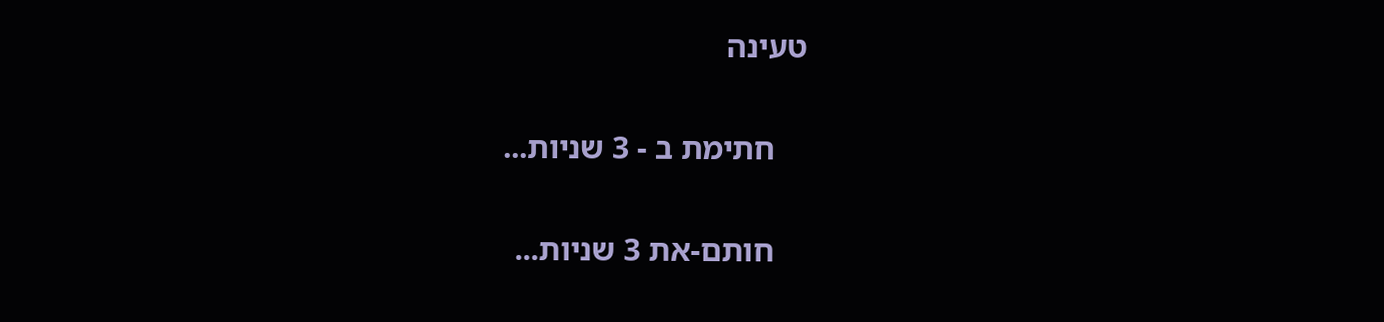טעינה

    חתימת ב - 3 שניות...

    חותם-את 3 שניות...